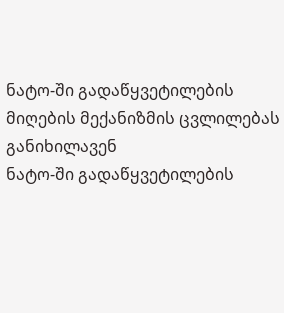ნატო-ში გადაწყვეტილების მიღების მექანიზმის ცვლილებას განიხილავენ
ნატო-ში გადაწყვეტილების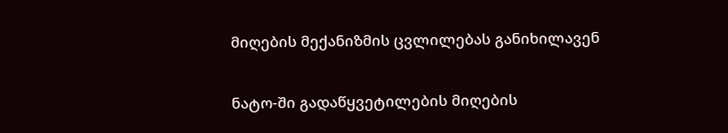მიღების მექანიზმის ცვლილებას განიხილავენ

ნატო-ში გადაწყვეტილების მიღების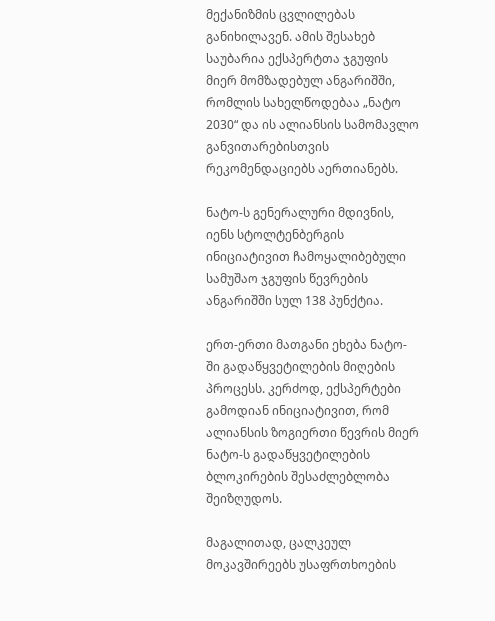მექანიზმის ცვლილებას განიხილავენ. ამის შესახებ საუბარია ექსპერტთა ჯგუფის მიერ მომზადებულ ანგარიშში, რომლის სახელწოდებაა „ნატო 2030“ და ის ალიანსის სამომავლო განვითარებისთვის რეკომენდაციებს აერთიანებს.

ნატო-ს გენერალური მდივნის, იენს სტოლტენბერგის ინიციატივით ჩამოყალიბებული სამუშაო ჯგუფის წევრების ანგარიშში სულ 138 პუნქტია.

ერთ-ერთი მათგანი ეხება ნატო-ში გადაწყვეტილების მიღების პროცესს. კერძოდ, ექსპერტები გამოდიან ინიციატივით, რომ ალიანსის ზოგიერთი წევრის მიერ ნატო-ს გადაწყვეტილების ბლოკირების შესაძლებლობა შეიზღუდოს.

მაგალითად, ცალკეულ მოკავშირეებს უსაფრთხოების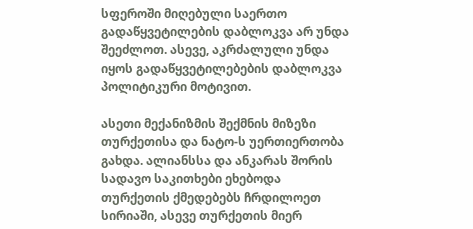სფეროში მიღებული საერთო გადაწყვეტილების დაბლოკვა არ უნდა შეეძლოთ. ასევე, აკრძალული უნდა იყოს გადაწყვეტილებების დაბლოკვა პოლიტიკური მოტივით.

ასეთი მექანიზმის შექმნის მიზეზი თურქეთისა და ნატო-ს უერთიერთობა გახდა. ალიანსსა და ანკარას შორის სადავო საკითხები ეხებოდა თურქეთის ქმედებებს ჩრდილოეთ სირიაში, ასევე თურქეთის მიერ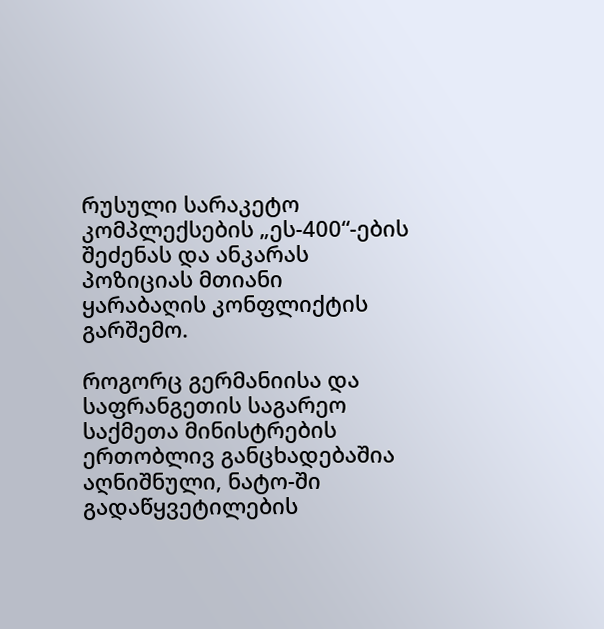რუსული სარაკეტო კომპლექსების „ეს-400“-ების შეძენას და ანკარას პოზიციას მთიანი ყარაბაღის კონფლიქტის გარშემო.

როგორც გერმანიისა და საფრანგეთის საგარეო საქმეთა მინისტრების ერთობლივ განცხადებაშია აღნიშნული, ნატო-ში გადაწყვეტილების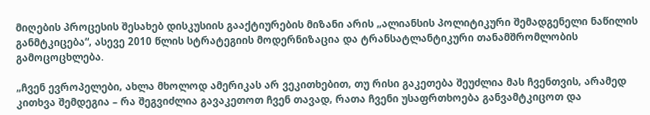მიღების პროცესის შესახებ დისკუსიის გააქტიურების მიზანი არის „ალიანსის პოლიტიკური შემადგენელი ნაწილის განმტკიცება“, ასევე 2010 წლის სტრატეგიის მოდერნიზაცია და ტრანსატლანტიკური თანამშრომლობის გამოცოცხლება.

„ჩვენ ევროპელები, ახლა მხოლოდ ამერიკას არ ვეკითხებით, თუ რისი გაკეთება შეუძლია მას ჩვენთვის, არამედ კითხვა შემდეგია – რა შეგვიძლია გავაკეთოთ ჩვენ თავად, რათა ჩვენი უსაფრთხოება განვამტკიცოთ და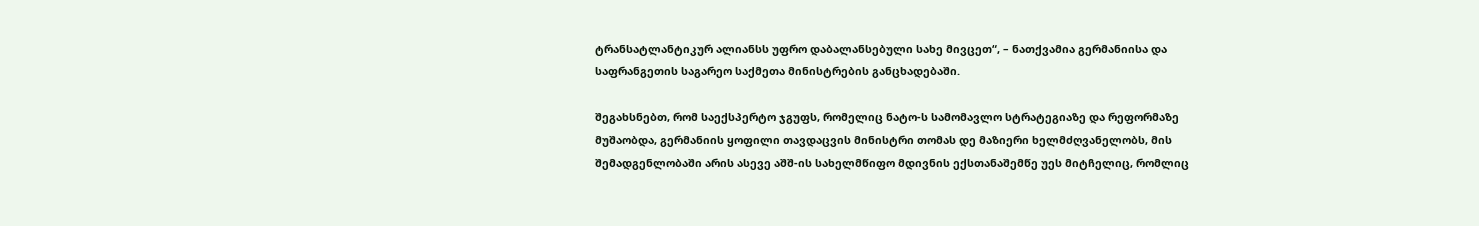ტრანსატლანტიკურ ალიანსს უფრო დაბალანსებული სახე მივცეთ“, – ნათქვამია გერმანიისა და საფრანგეთის საგარეო საქმეთა მინისტრების განცხადებაში.

შეგახსნებთ, რომ საექსპერტო ჯგუფს, რომელიც ნატო-ს სამომავლო სტრატეგიაზე და რეფორმაზე მუშაობდა, გერმანიის ყოფილი თავდაცვის მინისტრი თომას დე მაზიერი ხელმძღვანელობს, მის შემადგენლობაში არის ასევე აშშ-ის სახელმწიფო მდივნის ექსთანაშემწე უეს მიტჩელიც, რომლიც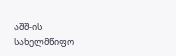აშშ-ის სახელმწიფო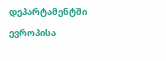დეპარტამენტში ევროპისა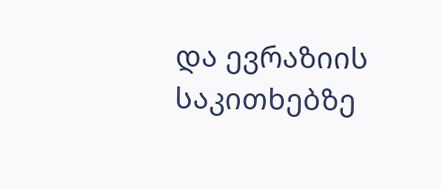და ევრაზიის საკითხებზე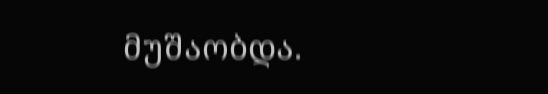მუშაობდა.